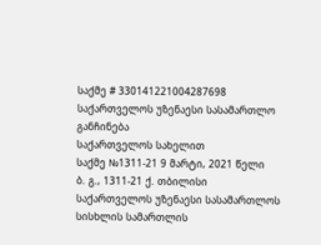საქმე # 330141221004287698
საქართველოს უზენაესი სასამართლო
განჩინება
საქართველოს სახელით
საქმე №1311-21 9 მარტი, 2021 წელი
ბ. გ., 1311-21 ქ. თბილისი
საქართველოს უზენაესი სასამართლოს სისხლის სამართლის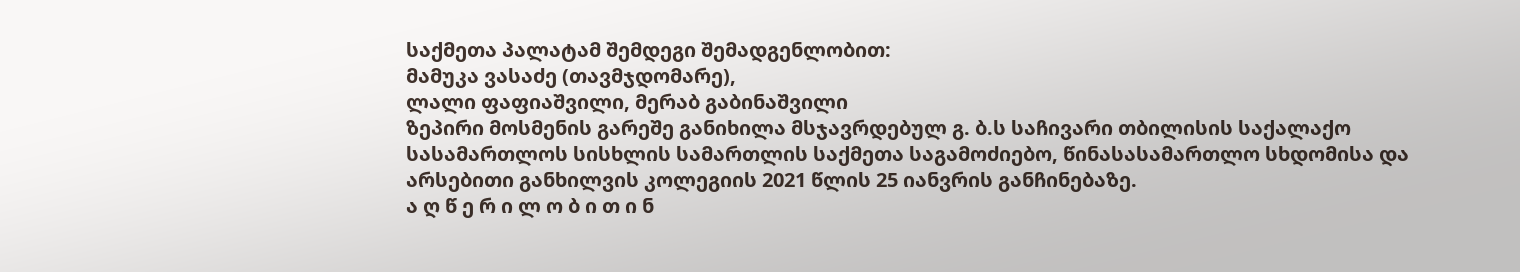საქმეთა პალატამ შემდეგი შემადგენლობით:
მამუკა ვასაძე (თავმჯდომარე),
ლალი ფაფიაშვილი, მერაბ გაბინაშვილი
ზეპირი მოსმენის გარეშე განიხილა მსჯავრდებულ გ. ბ.ს საჩივარი თბილისის საქალაქო სასამართლოს სისხლის სამართლის საქმეთა საგამოძიებო, წინასასამართლო სხდომისა და არსებითი განხილვის კოლეგიის 2021 წლის 25 იანვრის განჩინებაზე.
ა ღ წ ე რ ი ლ ო ბ ი თ ი ნ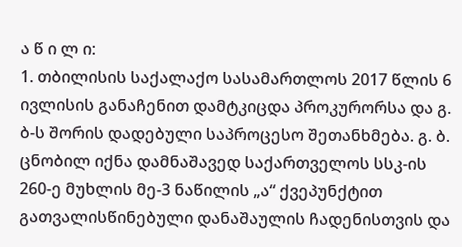ა წ ი ლ ი:
1. თბილისის საქალაქო სასამართლოს 2017 წლის 6 ივლისის განაჩენით დამტკიცდა პროკურორსა და გ. ბ-ს შორის დადებული საპროცესო შეთანხმება. გ. ბ. ცნობილ იქნა დამნაშავედ საქართველოს სსკ-ის 260-ე მუხლის მე-3 ნაწილის „ა“ ქვეპუნქტით გათვალისწინებული დანაშაულის ჩადენისთვის და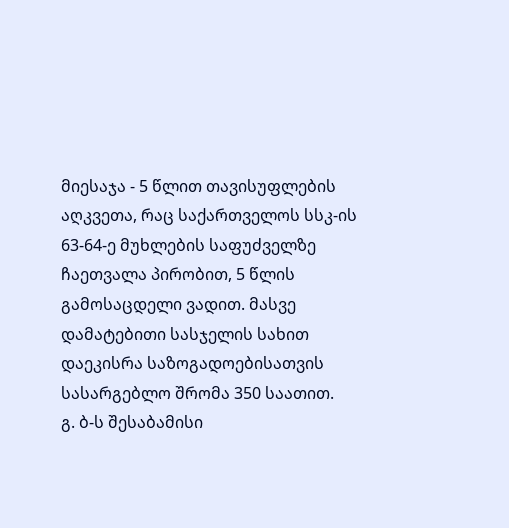მიესაჯა - 5 წლით თავისუფლების აღკვეთა, რაც საქართველოს სსკ-ის 63-64-ე მუხლების საფუძველზე ჩაეთვალა პირობით, 5 წლის გამოსაცდელი ვადით. მასვე დამატებითი სასჯელის სახით დაეკისრა საზოგადოებისათვის სასარგებლო შრომა 350 საათით.
გ. ბ-ს შესაბამისი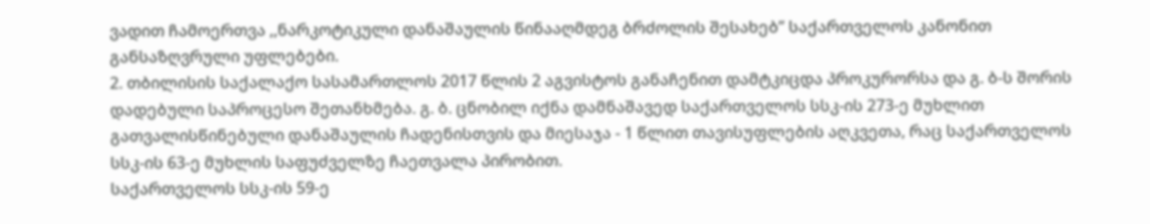ვადით ჩამოერთვა ,,ნარკოტიკული დანაშაულის წინააღმდეგ ბრძოლის შესახებ’’ საქართველოს კანონით განსაზღვრული უფლებები.
2. თბილისის საქალაქო სასამართლოს 2017 წლის 2 აგვისტოს განაჩენით დამტკიცდა პროკურორსა და გ. ბ-ს შორის დადებული საპროცესო შეთანხმება. გ. ბ. ცნობილ იქნა დამნაშავედ საქართველოს სსკ-ის 273-ე მუხლით გათვალისწინებული დანაშაულის ჩადენისთვის და მიესაჯა - 1 წლით თავისუფლების აღკვეთა, რაც საქართველოს სსკ-ის 63-ე მუხლის საფუძველზე ჩაეთვალა პირობით.
საქართველოს სსკ-ის 59-ე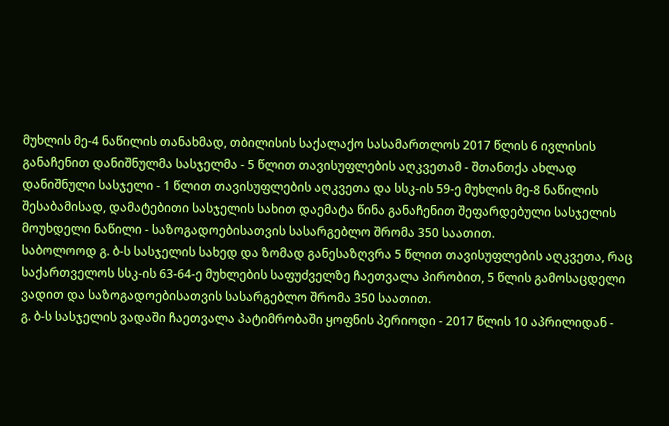მუხლის მე-4 ნაწილის თანახმად, თბილისის საქალაქო სასამართლოს 2017 წლის 6 ივლისის განაჩენით დანიშნულმა სასჯელმა - 5 წლით თავისუფლების აღკვეთამ - შთანთქა ახლად დანიშნული სასჯელი - 1 წლით თავისუფლების აღკვეთა და სსკ-ის 59-ე მუხლის მე-8 ნაწილის შესაბამისად, დამატებითი სასჯელის სახით დაემატა წინა განაჩენით შეფარდებული სასჯელის მოუხდელი ნაწილი - საზოგადოებისათვის სასარგებლო შრომა 350 საათით.
საბოლოოდ გ. ბ-ს სასჯელის სახედ და ზომად განესაზღვრა 5 წლით თავისუფლების აღკვეთა, რაც საქართველოს სსკ-ის 63-64-ე მუხლების საფუძველზე ჩაეთვალა პირობით, 5 წლის გამოსაცდელი ვადით და საზოგადოებისათვის სასარგებლო შრომა 350 საათით.
გ. ბ-ს სასჯელის ვადაში ჩაეთვალა პატიმრობაში ყოფნის პერიოდი - 2017 წლის 10 აპრილიდან -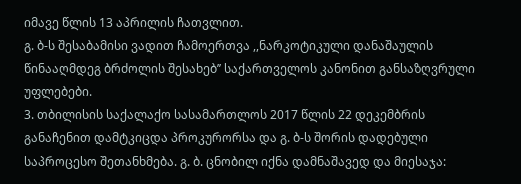იმავე წლის 13 აპრილის ჩათვლით.
გ. ბ-ს შესაბამისი ვადით ჩამოერთვა ,,ნარკოტიკული დანაშაულის წინააღმდეგ ბრძოლის შესახებ’’ საქართველოს კანონით განსაზღვრული უფლებები.
3. თბილისის საქალაქო სასამართლოს 2017 წლის 22 დეკემბრის განაჩენით დამტკიცდა პროკურორსა და გ. ბ-ს შორის დადებული საპროცესო შეთანხმება. გ. ბ. ცნობილ იქნა დამნაშავედ და მიესაჯა: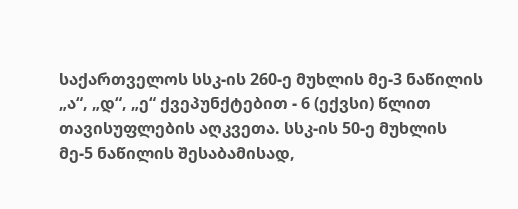საქართველოს სსკ-ის 260-ე მუხლის მე-3 ნაწილის „ა“, „დ“, „ე“ ქვეპუნქტებით - 6 (ექვსი) წლით თავისუფლების აღკვეთა. სსკ-ის 50-ე მუხლის მე-5 ნაწილის შესაბამისად,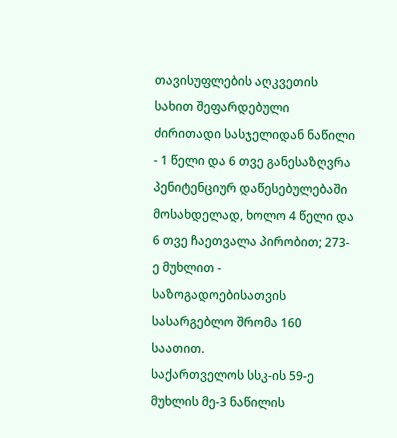თავისუფლების აღკვეთის სახით შეფარდებული ძირითადი სასჯელიდან ნაწილი - 1 წელი და 6 თვე განესაზღვრა პენიტენციურ დაწესებულებაში მოსახდელად, ხოლო 4 წელი და 6 თვე ჩაეთვალა პირობით; 273-ე მუხლით - საზოგადოებისათვის სასარგებლო შრომა 160 საათით.
საქართველოს სსკ-ის 59-ე მუხლის მე-3 ნაწილის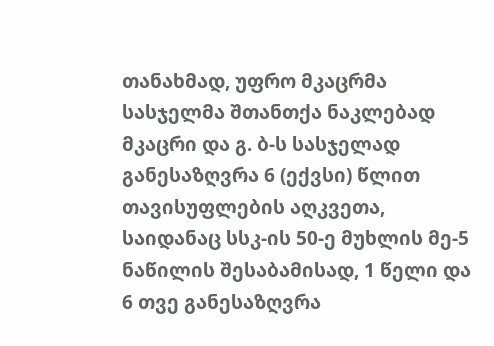თანახმად, უფრო მკაცრმა სასჯელმა შთანთქა ნაკლებად მკაცრი და გ. ბ-ს სასჯელად განესაზღვრა 6 (ექვსი) წლით თავისუფლების აღკვეთა, საიდანაც სსკ-ის 50-ე მუხლის მე-5 ნაწილის შესაბამისად, 1 წელი და 6 თვე განესაზღვრა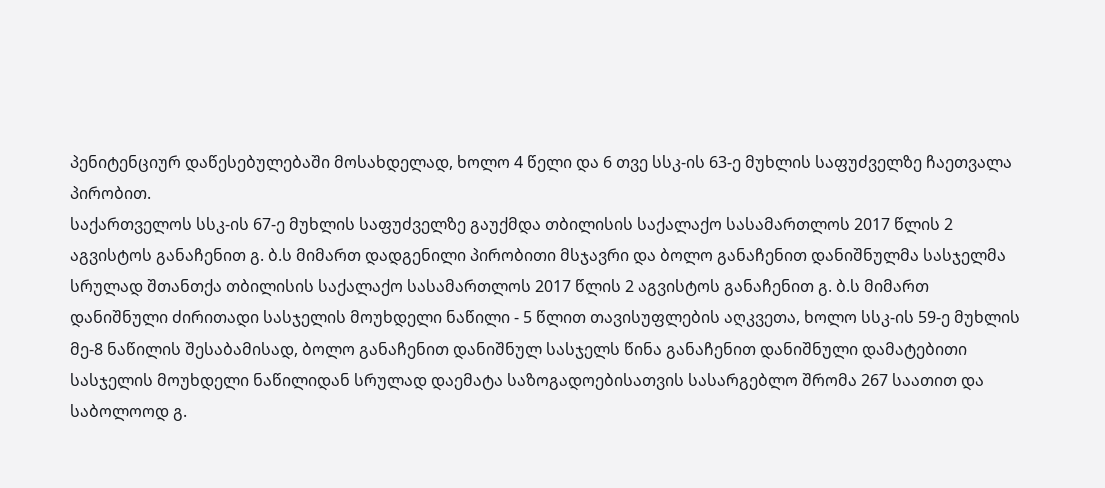პენიტენციურ დაწესებულებაში მოსახდელად, ხოლო 4 წელი და 6 თვე სსკ-ის 63-ე მუხლის საფუძველზე ჩაეთვალა პირობით.
საქართველოს სსკ-ის 67-ე მუხლის საფუძველზე გაუქმდა თბილისის საქალაქო სასამართლოს 2017 წლის 2 აგვისტოს განაჩენით გ. ბ.ს მიმართ დადგენილი პირობითი მსჯავრი და ბოლო განაჩენით დანიშნულმა სასჯელმა სრულად შთანთქა თბილისის საქალაქო სასამართლოს 2017 წლის 2 აგვისტოს განაჩენით გ. ბ.ს მიმართ დანიშნული ძირითადი სასჯელის მოუხდელი ნაწილი - 5 წლით თავისუფლების აღკვეთა, ხოლო სსკ-ის 59-ე მუხლის მე-8 ნაწილის შესაბამისად, ბოლო განაჩენით დანიშნულ სასჯელს წინა განაჩენით დანიშნული დამატებითი სასჯელის მოუხდელი ნაწილიდან სრულად დაემატა საზოგადოებისათვის სასარგებლო შრომა 267 საათით და საბოლოოდ გ.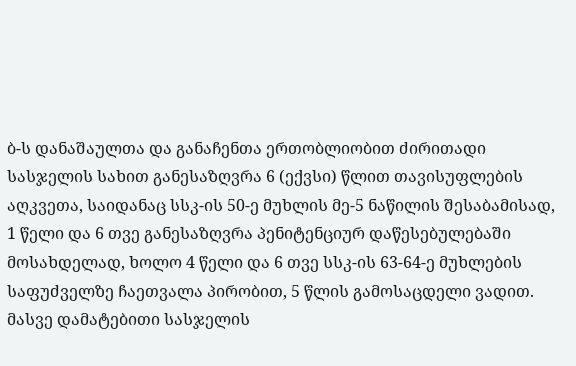ბ-ს დანაშაულთა და განაჩენთა ერთობლიობით ძირითადი სასჯელის სახით განესაზღვრა 6 (ექვსი) წლით თავისუფლების აღკვეთა, საიდანაც სსკ-ის 50-ე მუხლის მე-5 ნაწილის შესაბამისად, 1 წელი და 6 თვე განესაზღვრა პენიტენციურ დაწესებულებაში მოსახდელად, ხოლო 4 წელი და 6 თვე სსკ-ის 63-64-ე მუხლების საფუძველზე ჩაეთვალა პირობით, 5 წლის გამოსაცდელი ვადით. მასვე დამატებითი სასჯელის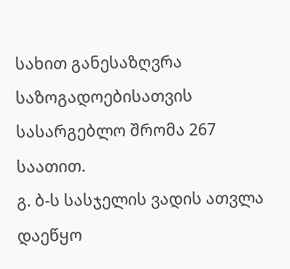სახით განესაზღვრა საზოგადოებისათვის სასარგებლო შრომა 267 საათით.
გ. ბ-ს სასჯელის ვადის ათვლა დაეწყო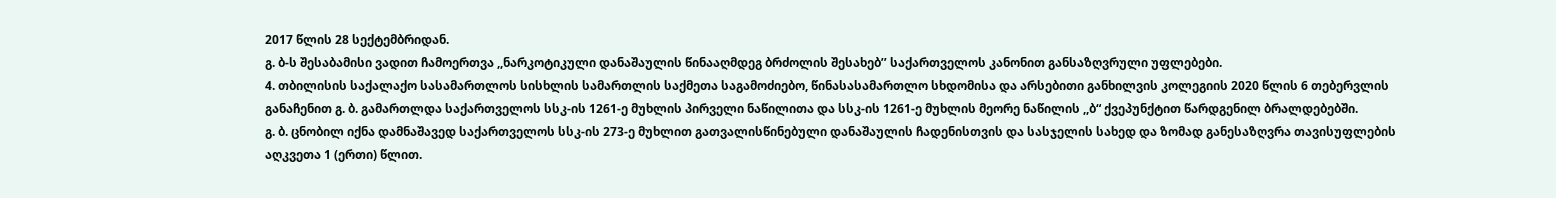2017 წლის 28 სექტემბრიდან.
გ. ბ-ს შესაბამისი ვადით ჩამოერთვა ,,ნარკოტიკული დანაშაულის წინააღმდეგ ბრძოლის შესახებ’’ საქართველოს კანონით განსაზღვრული უფლებები.
4. თბილისის საქალაქო სასამართლოს სისხლის სამართლის საქმეთა საგამოძიებო, წინასასამართლო სხდომისა და არსებითი განხილვის კოლეგიის 2020 წლის 6 თებერვლის განაჩენით გ. ბ. გამართლდა საქართველოს სსკ-ის 1261-ე მუხლის პირველი ნაწილითა და სსკ-ის 1261-ე მუხლის მეორე ნაწილის ,,ბ“ ქვეპუნქტით წარდგენილ ბრალდებებში.
გ. ბ. ცნობილ იქნა დამნაშავედ საქართველოს სსკ-ის 273-ე მუხლით გათვალისწინებული დანაშაულის ჩადენისთვის და სასჯელის სახედ და ზომად განესაზღვრა თავისუფლების აღკვეთა 1 (ერთი) წლით.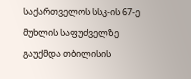საქართველოს სსკ-ის 67-ე მუხლის საფუძველზე გაუქმდა თბილისის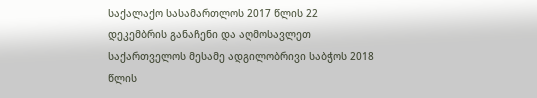საქალაქო სასამართლოს 2017 წლის 22 დეკემბრის განაჩენი და აღმოსავლეთ საქართველოს მესამე ადგილობრივი საბჭოს 2018 წლის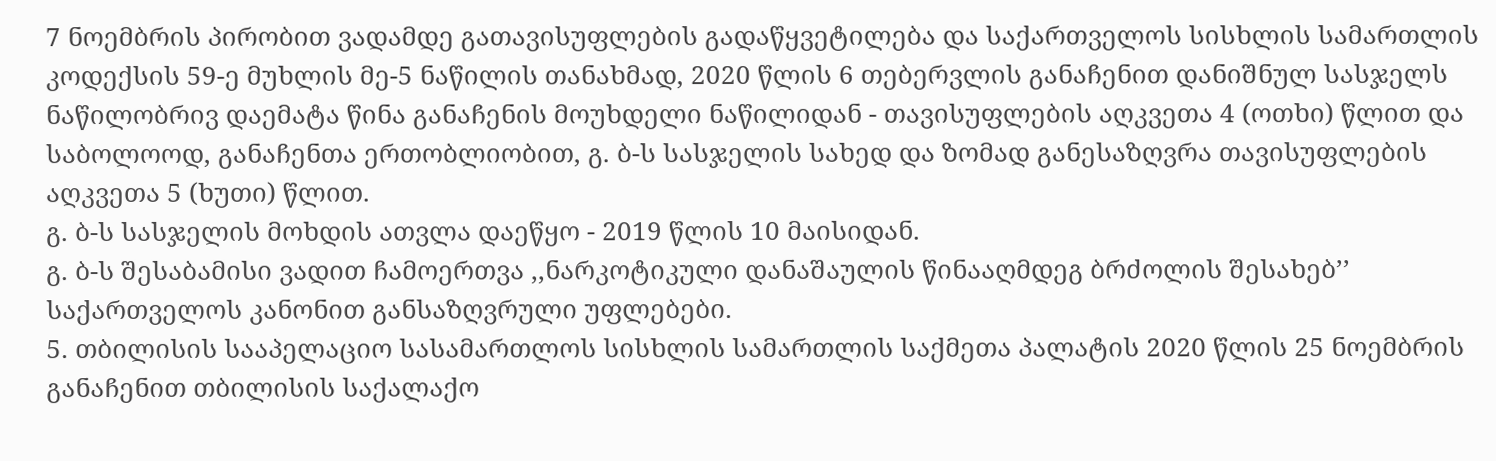7 ნოემბრის პირობით ვადამდე გათავისუფლების გადაწყვეტილება და საქართველოს სისხლის სამართლის კოდექსის 59-ე მუხლის მე-5 ნაწილის თანახმად, 2020 წლის 6 თებერვლის განაჩენით დანიშნულ სასჯელს ნაწილობრივ დაემატა წინა განაჩენის მოუხდელი ნაწილიდან - თავისუფლების აღკვეთა 4 (ოთხი) წლით და საბოლოოდ, განაჩენთა ერთობლიობით, გ. ბ-ს სასჯელის სახედ და ზომად განესაზღვრა თავისუფლების აღკვეთა 5 (ხუთი) წლით.
გ. ბ-ს სასჯელის მოხდის ათვლა დაეწყო - 2019 წლის 10 მაისიდან.
გ. ბ-ს შესაბამისი ვადით ჩამოერთვა ,,ნარკოტიკული დანაშაულის წინააღმდეგ ბრძოლის შესახებ’’ საქართველოს კანონით განსაზღვრული უფლებები.
5. თბილისის სააპელაციო სასამართლოს სისხლის სამართლის საქმეთა პალატის 2020 წლის 25 ნოემბრის განაჩენით თბილისის საქალაქო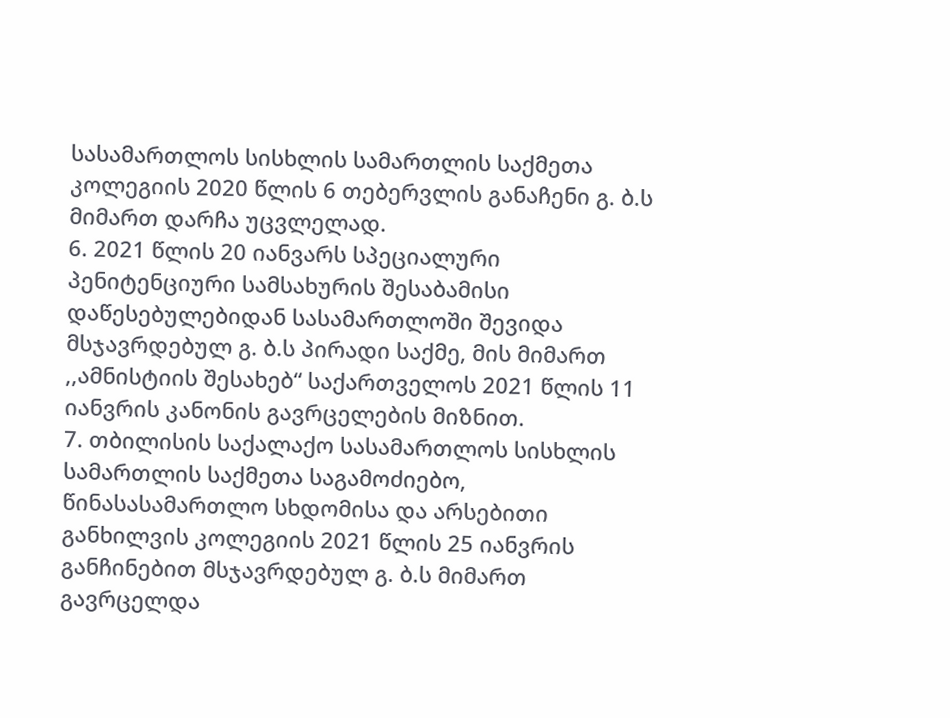სასამართლოს სისხლის სამართლის საქმეთა კოლეგიის 2020 წლის 6 თებერვლის განაჩენი გ. ბ.ს მიმართ დარჩა უცვლელად.
6. 2021 წლის 20 იანვარს სპეციალური პენიტენციური სამსახურის შესაბამისი დაწესებულებიდან სასამართლოში შევიდა მსჯავრდებულ გ. ბ.ს პირადი საქმე, მის მიმართ ,,ამნისტიის შესახებ“ საქართველოს 2021 წლის 11 იანვრის კანონის გავრცელების მიზნით.
7. თბილისის საქალაქო სასამართლოს სისხლის სამართლის საქმეთა საგამოძიებო, წინასასამართლო სხდომისა და არსებითი განხილვის კოლეგიის 2021 წლის 25 იანვრის განჩინებით მსჯავრდებულ გ. ბ.ს მიმართ გავრცელდა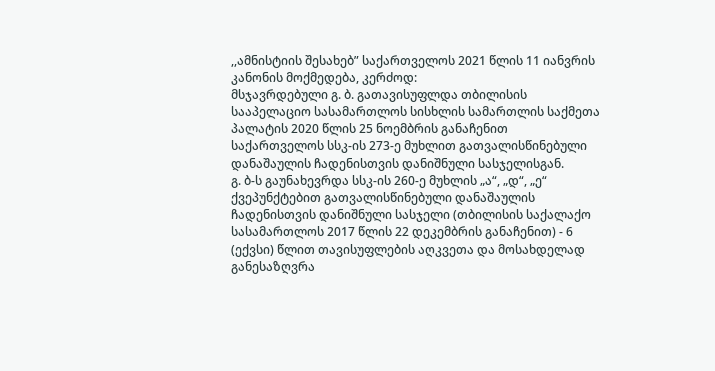,,ამნისტიის შესახებ” საქართველოს 2021 წლის 11 იანვრის კანონის მოქმედება, კერძოდ:
მსჯავრდებული გ. ბ. გათავისუფლდა თბილისის სააპელაციო სასამართლოს სისხლის სამართლის საქმეთა პალატის 2020 წლის 25 ნოემბრის განაჩენით საქართველოს სსკ-ის 273-ე მუხლით გათვალისწინებული დანაშაულის ჩადენისთვის დანიშნული სასჯელისგან.
გ. ბ-ს გაუნახევრდა სსკ-ის 260-ე მუხლის „ა“, „დ“, „ე“ ქვეპუნქტებით გათვალისწინებული დანაშაულის ჩადენისთვის დანიშნული სასჯელი (თბილისის საქალაქო სასამართლოს 2017 წლის 22 დეკემბრის განაჩენით) - 6 (ექვსი) წლით თავისუფლების აღკვეთა და მოსახდელად განესაზღვრა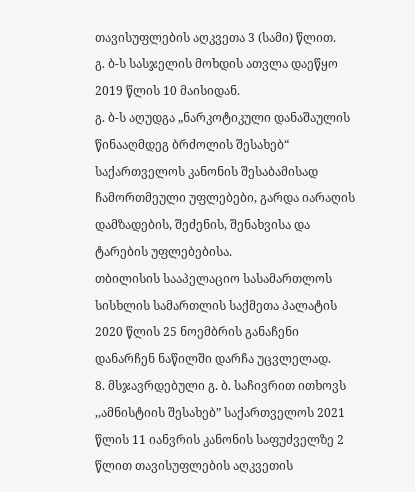თავისუფლების აღკვეთა 3 (სამი) წლით.
გ. ბ-ს სასჯელის მოხდის ათვლა დაეწყო 2019 წლის 10 მაისიდან.
გ. ბ-ს აღუდგა „ნარკოტიკული დანაშაულის წინააღმდეგ ბრძოლის შესახებ“ საქართველოს კანონის შესაბამისად ჩამორთმეული უფლებები, გარდა იარაღის დამზადების, შეძენის, შენახვისა და ტარების უფლებებისა.
თბილისის სააპელაციო სასამართლოს სისხლის სამართლის საქმეთა პალატის 2020 წლის 25 ნოემბრის განაჩენი დანარჩენ ნაწილში დარჩა უცვლელად.
8. მსჯავრდებული გ. ბ. საჩივრით ითხოვს ,,ამნისტიის შესახებ” საქართველოს 2021 წლის 11 იანვრის კანონის საფუძველზე 2 წლით თავისუფლების აღკვეთის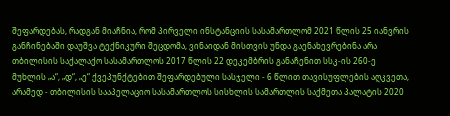შეფარდებას, რადგან მიაჩნია, რომ პირველი ინსტანციის სასამართლომ 2021 წლის 25 იანვრის განჩინებაში დაუშვა ტექნიკური შეცდომა, ვინაიდან მისთვის უნდა გაენახევრებინა არა თბილისის საქალაქო სასამართლოს 2017 წლის 22 დეკემბრის განაჩენით სსკ-ის 260-ე მუხლის „ა“, „დ“, „ე“ ქვეპუნქტებით შეფარდებული სასჯელი - 6 წლით თავისუფლების აღკვეთა, არამედ - თბილისის სააპელაციო სასამართლოს სისხლის სამართლის საქმეთა პალატის 2020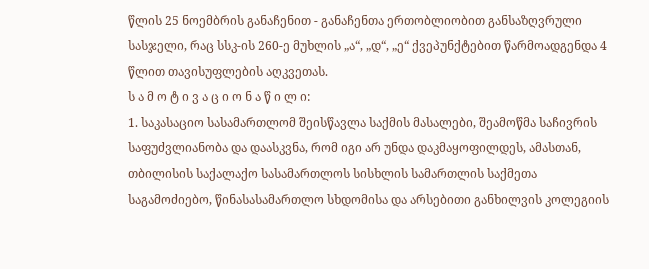წლის 25 ნოემბრის განაჩენით - განაჩენთა ერთობლიობით განსაზღვრული სასჯელი, რაც სსკ-ის 260-ე მუხლის „ა“, „დ“, „ე“ ქვეპუნქტებით წარმოადგენდა 4 წლით თავისუფლების აღკვეთას.
ს ა მ ო ტ ი ვ ა ც ი ო ნ ა წ ი ლ ი:
1. საკასაციო სასამართლომ შეისწავლა საქმის მასალები, შეამოწმა საჩივრის საფუძვლიანობა და დაასკვნა, რომ იგი არ უნდა დაკმაყოფილდეს, ამასთან, თბილისის საქალაქო სასამართლოს სისხლის სამართლის საქმეთა საგამოძიებო, წინასასამართლო სხდომისა და არსებითი განხილვის კოლეგიის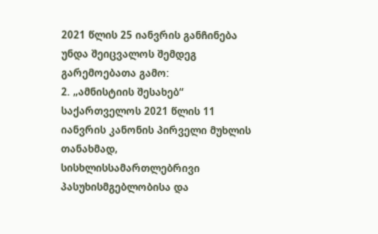2021 წლის 25 იანვრის განჩინება უნდა შეიცვალოს შემდეგ გარემოებათა გამო:
2. „ამნისტიის შესახებ“ საქართველოს 2021 წლის 11 იანვრის კანონის პირველი მუხლის თანახმად, სისხლისსამართლებრივი პასუხისმგებლობისა და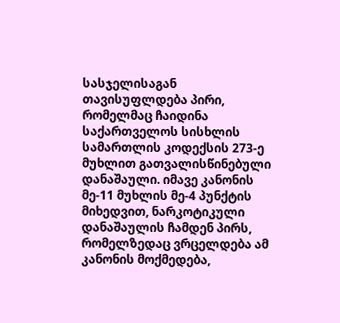სასჯელისაგან თავისუფლდება პირი, რომელმაც ჩაიდინა საქართველოს სისხლის სამართლის კოდექსის 273-ე მუხლით გათვალისწინებული დანაშაული. იმავე კანონის მე-11 მუხლის მე-4 პუნქტის მიხედვით, ნარკოტიკული დანაშაულის ჩამდენ პირს, რომელზედაც ვრცელდება ამ კანონის მოქმედება,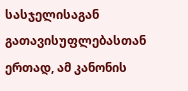სასჯელისაგან გათავისუფლებასთან ერთად, ამ კანონის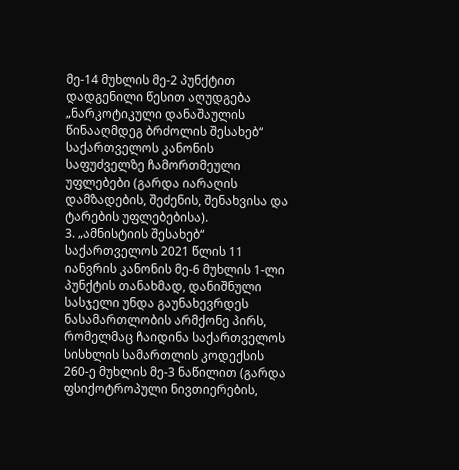მე-14 მუხლის მე-2 პუნქტით დადგენილი წესით აღუდგება „ნარკოტიკული დანაშაულის წინააღმდეგ ბრძოლის შესახებ“ საქართველოს კანონის საფუძველზე ჩამორთმეული უფლებები (გარდა იარაღის დამზადების, შეძენის, შენახვისა და ტარების უფლებებისა).
3. „ამნისტიის შესახებ“ საქართველოს 2021 წლის 11 იანვრის კანონის მე-6 მუხლის 1-ლი პუნქტის თანახმად, დანიშნული სასჯელი უნდა გაუნახევრდეს ნასამართლობის არმქონე პირს, რომელმაც ჩაიდინა საქართველოს სისხლის სამართლის კოდექსის 260-ე მუხლის მე-3 ნაწილით (გარდა ფსიქოტროპული ნივთიერების,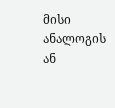მისი ანალოგის ან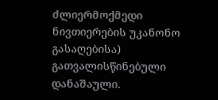ძლიერმოქმედი ნივთიერების უკანონო გასაღებისა) გათვალისწინებული დანაშაული.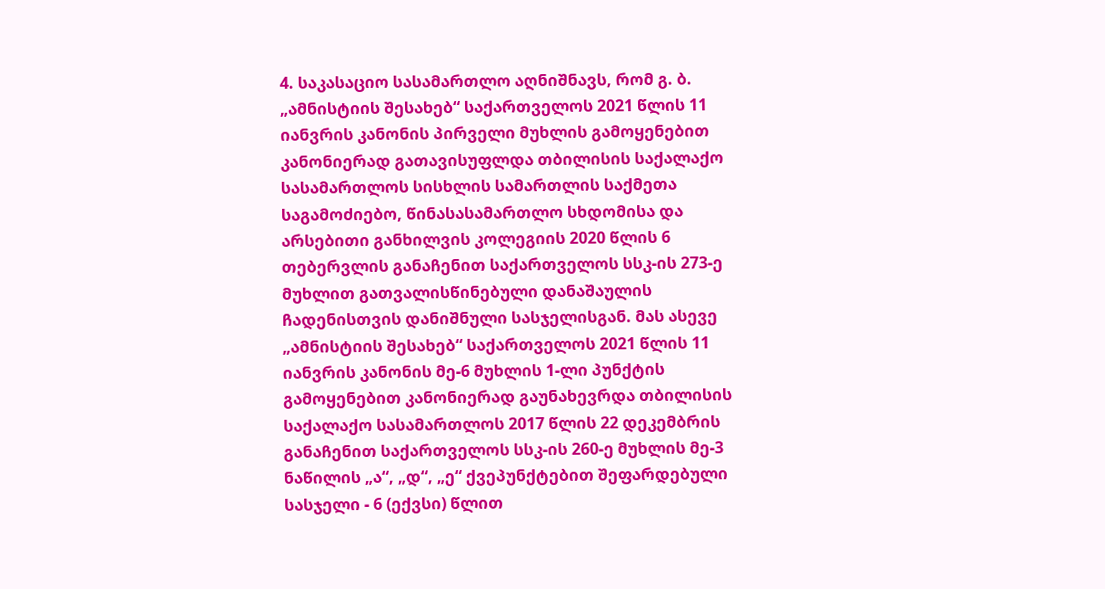4. საკასაციო სასამართლო აღნიშნავს, რომ გ. ბ. „ამნისტიის შესახებ“ საქართველოს 2021 წლის 11 იანვრის კანონის პირველი მუხლის გამოყენებით კანონიერად გათავისუფლდა თბილისის საქალაქო სასამართლოს სისხლის სამართლის საქმეთა საგამოძიებო, წინასასამართლო სხდომისა და არსებითი განხილვის კოლეგიის 2020 წლის 6 თებერვლის განაჩენით საქართველოს სსკ-ის 273-ე მუხლით გათვალისწინებული დანაშაულის ჩადენისთვის დანიშნული სასჯელისგან. მას ასევე „ამნისტიის შესახებ“ საქართველოს 2021 წლის 11 იანვრის კანონის მე-6 მუხლის 1-ლი პუნქტის გამოყენებით კანონიერად გაუნახევრდა თბილისის საქალაქო სასამართლოს 2017 წლის 22 დეკემბრის განაჩენით საქართველოს სსკ-ის 260-ე მუხლის მე-3 ნაწილის „ა“, „დ“, „ე“ ქვეპუნქტებით შეფარდებული სასჯელი - 6 (ექვსი) წლით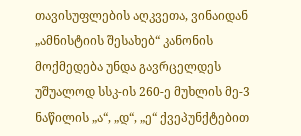თავისუფლების აღკვეთა, ვინაიდან „ამნისტიის შესახებ“ კანონის მოქმედება უნდა გავრცელდეს უშუალოდ სსკ-ის 260-ე მუხლის მე-3 ნაწილის „ა“, „დ“, „ე“ ქვეპუნქტებით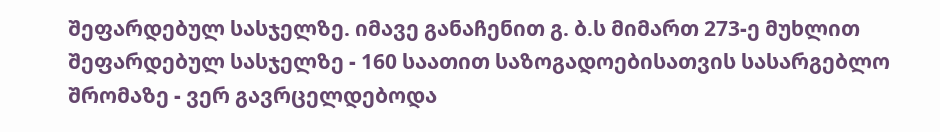შეფარდებულ სასჯელზე. იმავე განაჩენით გ. ბ.ს მიმართ 273-ე მუხლით შეფარდებულ სასჯელზე - 160 საათით საზოგადოებისათვის სასარგებლო შრომაზე - ვერ გავრცელდებოდა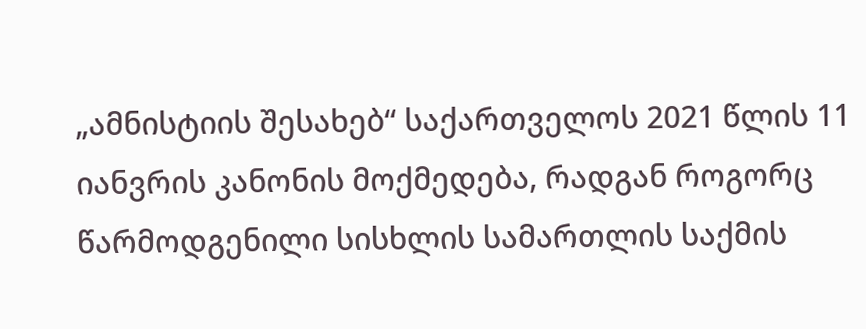„ამნისტიის შესახებ“ საქართველოს 2021 წლის 11 იანვრის კანონის მოქმედება, რადგან როგორც წარმოდგენილი სისხლის სამართლის საქმის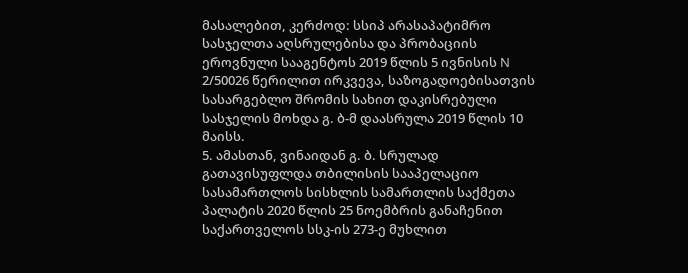მასალებით, კერძოდ: სსიპ არასაპატიმრო სასჯელთა აღსრულებისა და პრობაციის ეროვნული სააგენტოს 2019 წლის 5 ივნისის N 2/50026 წერილით ირკვევა, საზოგადოებისათვის სასარგებლო შრომის სახით დაკისრებული სასჯელის მოხდა გ. ბ-მ დაასრულა 2019 წლის 10 მაისს.
5. ამასთან, ვინაიდან გ. ბ. სრულად გათავისუფლდა თბილისის სააპელაციო სასამართლოს სისხლის სამართლის საქმეთა პალატის 2020 წლის 25 ნოემბრის განაჩენით საქართველოს სსკ-ის 273-ე მუხლით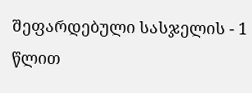შეფარდებული სასჯელის - 1 წლით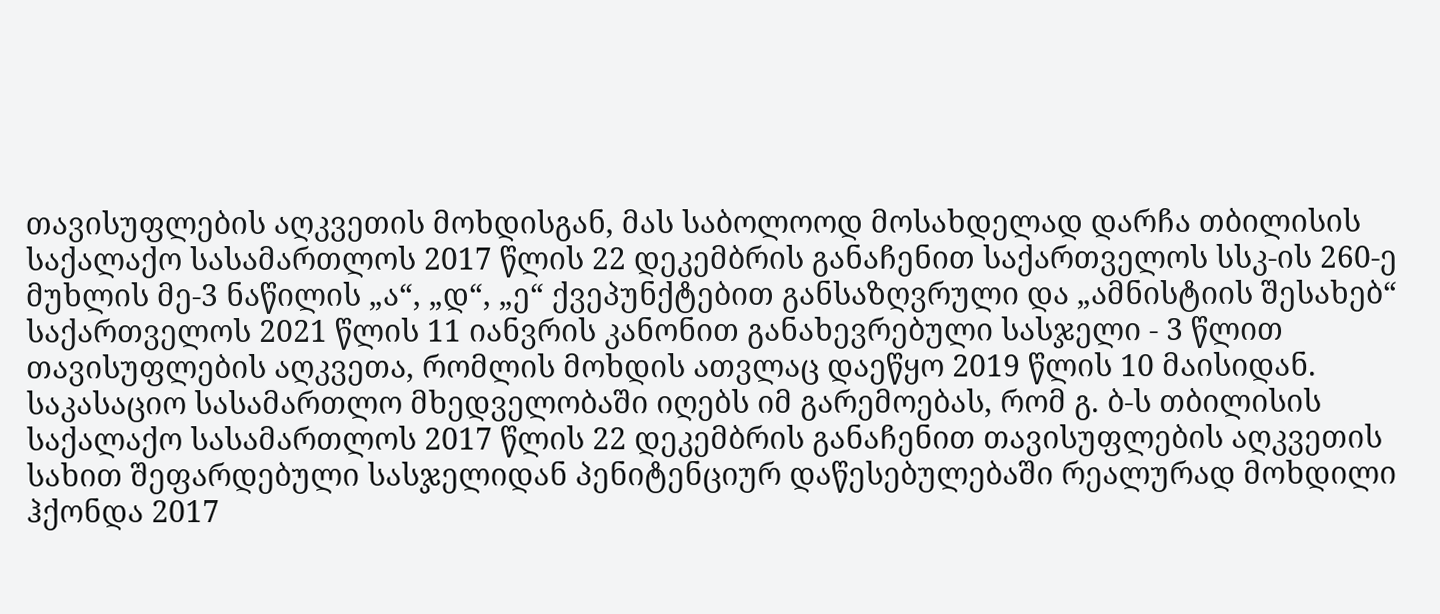თავისუფლების აღკვეთის მოხდისგან, მას საბოლოოდ მოსახდელად დარჩა თბილისის საქალაქო სასამართლოს 2017 წლის 22 დეკემბრის განაჩენით საქართველოს სსკ-ის 260-ე მუხლის მე-3 ნაწილის „ა“, „დ“, „ე“ ქვეპუნქტებით განსაზღვრული და „ამნისტიის შესახებ“ საქართველოს 2021 წლის 11 იანვრის კანონით განახევრებული სასჯელი - 3 წლით თავისუფლების აღკვეთა, რომლის მოხდის ათვლაც დაეწყო 2019 წლის 10 მაისიდან. საკასაციო სასამართლო მხედველობაში იღებს იმ გარემოებას, რომ გ. ბ-ს თბილისის საქალაქო სასამართლოს 2017 წლის 22 დეკემბრის განაჩენით თავისუფლების აღკვეთის სახით შეფარდებული სასჯელიდან პენიტენციურ დაწესებულებაში რეალურად მოხდილი ჰქონდა 2017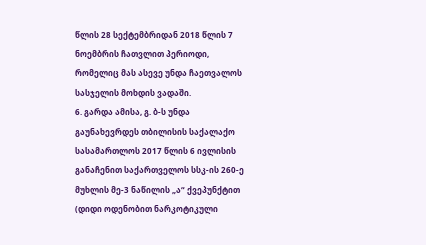წლის 28 სექტემბრიდან 2018 წლის 7 ნოემბრის ჩათვლით პერიოდი, რომელიც მას ასევე უნდა ჩაეთვალოს სასჯელის მოხდის ვადაში.
6. გარდა ამისა, გ. ბ-ს უნდა გაუნახევრდეს თბილისის საქალაქო სასამართლოს 2017 წლის 6 ივლისის განაჩენით საქართველოს სსკ-ის 260-ე მუხლის მე-3 ნაწილის „ა“ ქვეპუნქტით (დიდი ოდენობით ნარკოტიკული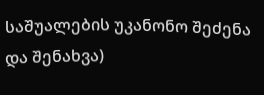საშუალების უკანონო შეძენა და შენახვა)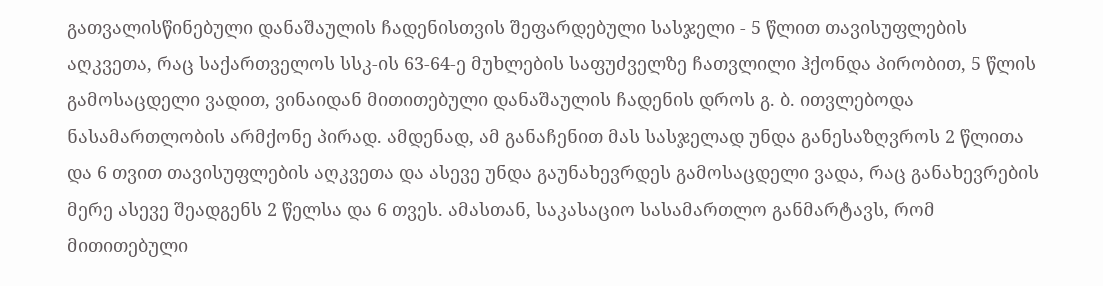გათვალისწინებული დანაშაულის ჩადენისთვის შეფარდებული სასჯელი - 5 წლით თავისუფლების აღკვეთა, რაც საქართველოს სსკ-ის 63-64-ე მუხლების საფუძველზე ჩათვლილი ჰქონდა პირობით, 5 წლის გამოსაცდელი ვადით, ვინაიდან მითითებული დანაშაულის ჩადენის დროს გ. ბ. ითვლებოდა ნასამართლობის არმქონე პირად. ამდენად, ამ განაჩენით მას სასჯელად უნდა განესაზღვროს 2 წლითა და 6 თვით თავისუფლების აღკვეთა და ასევე უნდა გაუნახევრდეს გამოსაცდელი ვადა, რაც განახევრების მერე ასევე შეადგენს 2 წელსა და 6 თვეს. ამასთან, საკასაციო სასამართლო განმარტავს, რომ მითითებული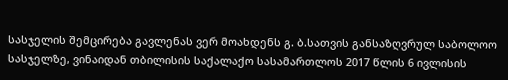სასჯელის შემცირება გავლენას ვერ მოახდენს გ. ბ.სათვის განსაზღვრულ საბოლოო სასჯელზე, ვინაიდან თბილისის საქალაქო სასამართლოს 2017 წლის 6 ივლისის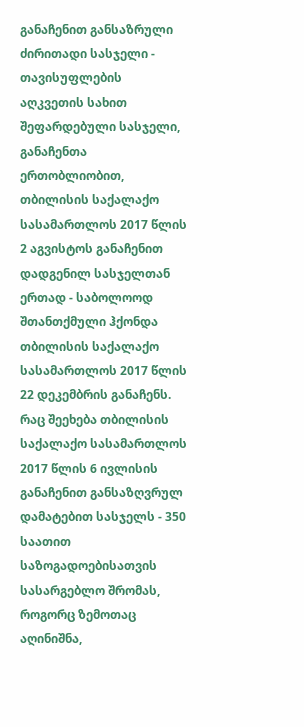განაჩენით განსაზრული ძირითადი სასჯელი - თავისუფლების აღკვეთის სახით შეფარდებული სასჯელი, განაჩენთა ერთობლიობით, თბილისის საქალაქო სასამართლოს 2017 წლის 2 აგვისტოს განაჩენით დადგენილ სასჯელთან ერთად - საბოლოოდ შთანთქმული ჰქონდა თბილისის საქალაქო სასამართლოს 2017 წლის 22 დეკემბრის განაჩენს. რაც შეეხება თბილისის საქალაქო სასამართლოს 2017 წლის 6 ივლისის განაჩენით განსაზღვრულ დამატებით სასჯელს - 350 საათით საზოგადოებისათვის სასარგებლო შრომას, როგორც ზემოთაც აღინიშნა,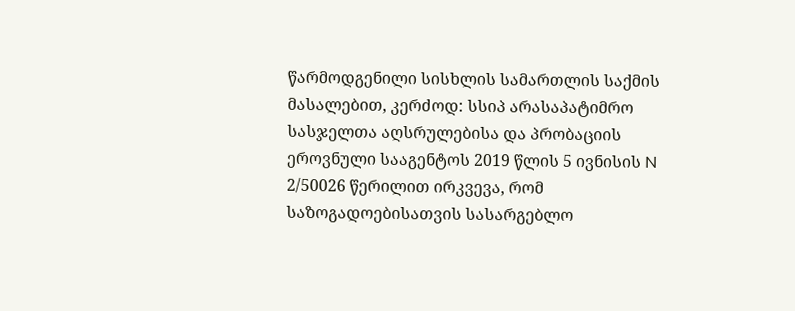წარმოდგენილი სისხლის სამართლის საქმის მასალებით, კერძოდ: სსიპ არასაპატიმრო სასჯელთა აღსრულებისა და პრობაციის ეროვნული სააგენტოს 2019 წლის 5 ივნისის N 2/50026 წერილით ირკვევა, რომ საზოგადოებისათვის სასარგებლო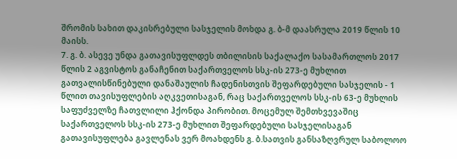შრომის სახით დაკისრებული სასჯელის მოხდა გ. ბ-მ დაასრულა 2019 წლის 10 მაისს.
7. გ. ბ. ასევე უნდა გათავისუფლდეს თბილისის საქალაქო სასამართლოს 2017 წლის 2 აგვისტოს განაჩენით საქართველოს სსკ-ის 273-ე მუხლით გათვალისწინებული დანაშაულის ჩადენისთვის შეფარდებული სასჯელის - 1 წლით თავისუფლების აღკვეთისაგან, რაც საქართველოს სსკ-ის 63-ე მუხლის საფუძველზე ჩათვლილი ჰქონდა პირობით. მოცემულ შემთხვევაშიც საქართველოს სსკ-ის 273-ე მუხლით შეფარდებული სასჯელისაგან გათავისუფლება გავლენას ვერ მოახდენს გ. ბ.სათვის განსაზღვრულ საბოლოო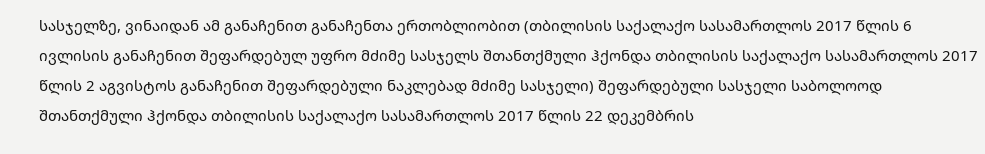სასჯელზე, ვინაიდან ამ განაჩენით განაჩენთა ერთობლიობით (თბილისის საქალაქო სასამართლოს 2017 წლის 6 ივლისის განაჩენით შეფარდებულ უფრო მძიმე სასჯელს შთანთქმული ჰქონდა თბილისის საქალაქო სასამართლოს 2017 წლის 2 აგვისტოს განაჩენით შეფარდებული ნაკლებად მძიმე სასჯელი) შეფარდებული სასჯელი საბოლოოდ შთანთქმული ჰქონდა თბილისის საქალაქო სასამართლოს 2017 წლის 22 დეკემბრის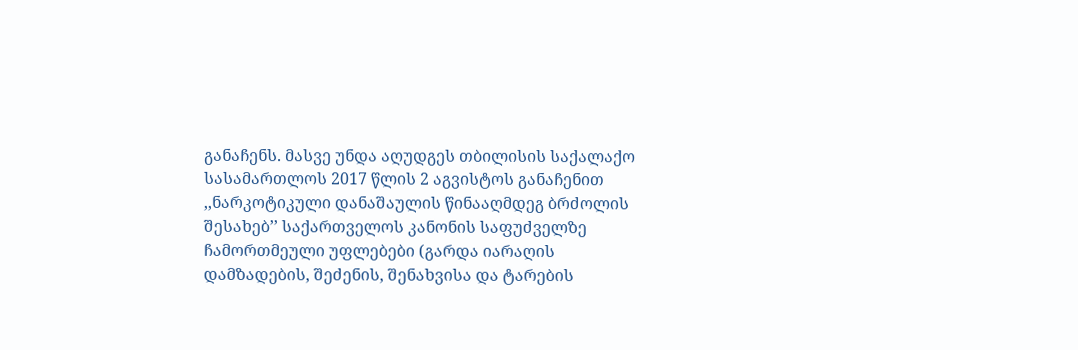განაჩენს. მასვე უნდა აღუდგეს თბილისის საქალაქო სასამართლოს 2017 წლის 2 აგვისტოს განაჩენით ,,ნარკოტიკული დანაშაულის წინააღმდეგ ბრძოლის შესახებ’’ საქართველოს კანონის საფუძველზე ჩამორთმეული უფლებები (გარდა იარაღის დამზადების, შეძენის, შენახვისა და ტარების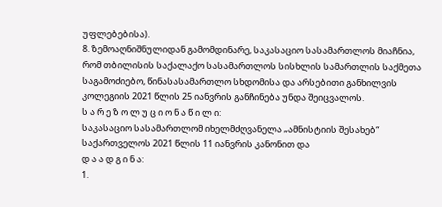უფლებებისა).
8. ზემოაღნიშნულიდან გამომდინარე, საკასაციო სასამართლოს მიაჩნია, რომ თბილისის საქალაქო სასამართლოს სისხლის სამართლის საქმეთა საგამოძიებო, წინასასამართლო სხდომისა და არსებითი განხილვის კოლეგიის 2021 წლის 25 იანვრის განჩინება უნდა შეიცვალოს.
ს ა რ ე ზ ო ლ უ ც ი ო ნ ა წ ი ლ ი:
საკასაციო სასამართლომ იხელმძღვანელა „ამნისტიის შესახებ“ საქართველოს 2021 წლის 11 იანვრის კანონით და
დ ა ა დ გ ი ნ ა:
1.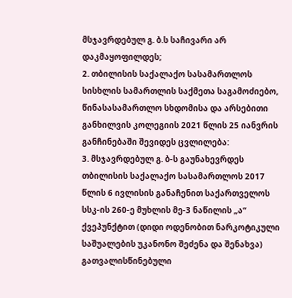მსჯავრდებულ გ. ბ.ს საჩივარი არ დაკმაყოფილდეს;
2. თბილისის საქალაქო სასამართლოს სისხლის სამართლის საქმეთა საგამოძიებო, წინასასამართლო სხდომისა და არსებითი განხილვის კოლეგიის 2021 წლის 25 იანვრის განჩინებაში შევიდეს ცვლილება:
3. მსჯავრდებულ გ. ბ-ს გაუნახევრდეს თბილისის საქალაქო სასამართლოს 2017 წლის 6 ივლისის განაჩენით საქართველოს სსკ-ის 260-ე მუხლის მე-3 ნაწილის „ა“ ქვეპუნქტით (დიდი ოდენობით ნარკოტიკული საშუალების უკანონო შეძენა და შენახვა) გათვალისწინებული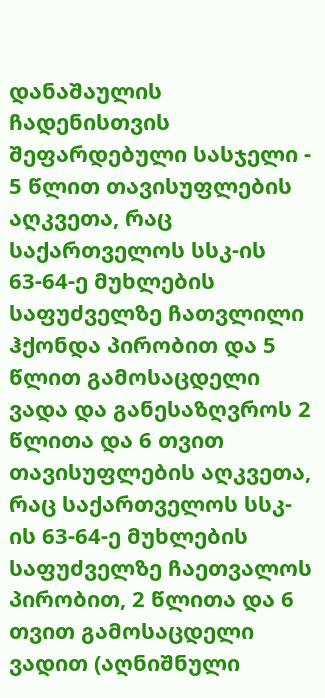დანაშაულის ჩადენისთვის შეფარდებული სასჯელი - 5 წლით თავისუფლების აღკვეთა, რაც საქართველოს სსკ-ის 63-64-ე მუხლების საფუძველზე ჩათვლილი ჰქონდა პირობით და 5 წლით გამოსაცდელი ვადა და განესაზღვროს 2 წლითა და 6 თვით თავისუფლების აღკვეთა, რაც საქართველოს სსკ-ის 63-64-ე მუხლების საფუძველზე ჩაეთვალოს პირობით, 2 წლითა და 6 თვით გამოსაცდელი ვადით (აღნიშნული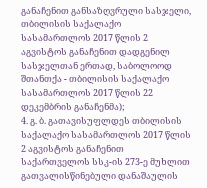განაჩენით განსაზღვრული სასჯელი, თბილისის საქალაქო სასამართლოს 2017 წლის 2 აგვისტოს განაჩენით დადგენილ სასჯელთან ერთად, საბოლოოდ შთანთქა - თბილისის საქალაქო სასამართლოს 2017 წლის 22 დეკემბრის განაჩენმა);
4. გ. ბ. გათავისუფლდეს თბილისის საქალაქო სასამართლოს 2017 წლის 2 აგვისტოს განაჩენით საქართველოს სსკ-ის 273-ე მუხლით გათვალისწინებული დანაშაულის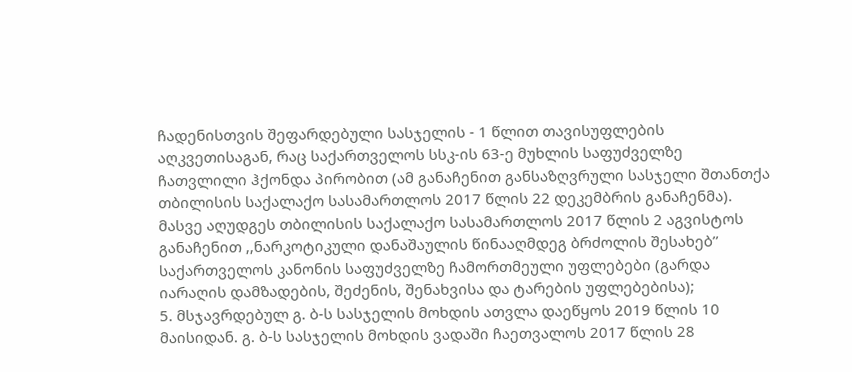ჩადენისთვის შეფარდებული სასჯელის - 1 წლით თავისუფლების აღკვეთისაგან, რაც საქართველოს სსკ-ის 63-ე მუხლის საფუძველზე ჩათვლილი ჰქონდა პირობით (ამ განაჩენით განსაზღვრული სასჯელი შთანთქა თბილისის საქალაქო სასამართლოს 2017 წლის 22 დეკემბრის განაჩენმა). მასვე აღუდგეს თბილისის საქალაქო სასამართლოს 2017 წლის 2 აგვისტოს განაჩენით ,,ნარკოტიკული დანაშაულის წინააღმდეგ ბრძოლის შესახებ’’ საქართველოს კანონის საფუძველზე ჩამორთმეული უფლებები (გარდა იარაღის დამზადების, შეძენის, შენახვისა და ტარების უფლებებისა);
5. მსჯავრდებულ გ. ბ-ს სასჯელის მოხდის ათვლა დაეწყოს 2019 წლის 10 მაისიდან. გ. ბ-ს სასჯელის მოხდის ვადაში ჩაეთვალოს 2017 წლის 28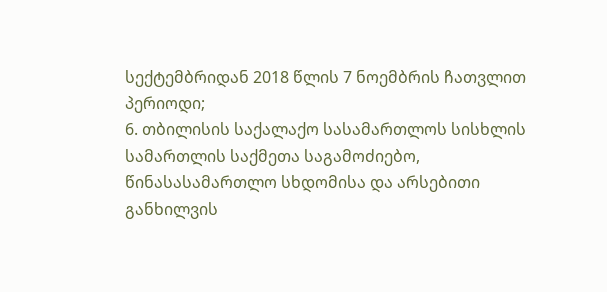სექტემბრიდან 2018 წლის 7 ნოემბრის ჩათვლით პერიოდი;
6. თბილისის საქალაქო სასამართლოს სისხლის სამართლის საქმეთა საგამოძიებო, წინასასამართლო სხდომისა და არსებითი განხილვის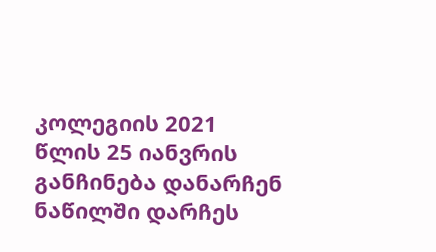კოლეგიის 2021 წლის 25 იანვრის განჩინება დანარჩენ ნაწილში დარჩეს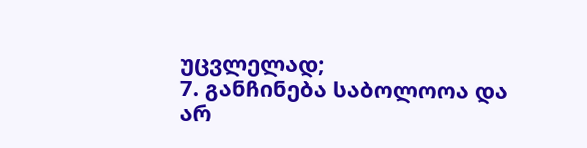უცვლელად;
7. განჩინება საბოლოოა და არ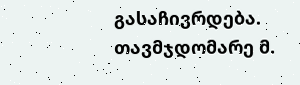გასაჩივრდება.
თავმჯდომარე მ.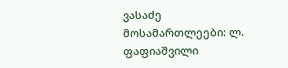ვასაძე
მოსამართლეები: ლ. ფაფიაშვილი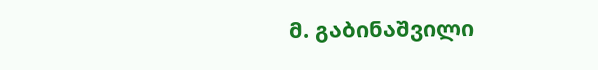მ. გაბინაშვილი